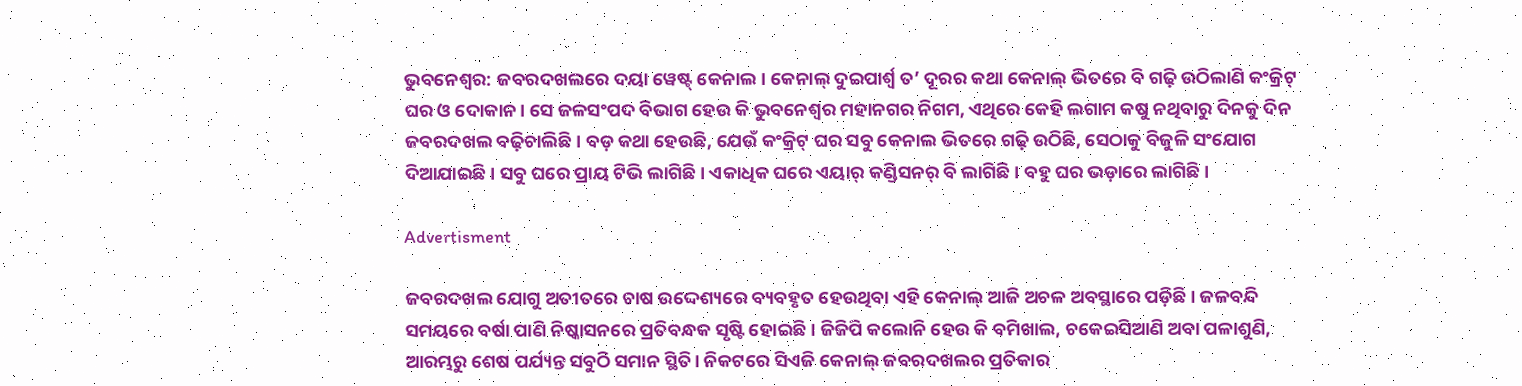ଭୁବନେଶ୍ବର: ଜବରଦଖଲରେ ଦୟା ୱେଷ୍ଟ୍‌ କେନାଲ। ‌କେନାଲ୍‌ ଦୁଇପାର୍ଶ୍ବ ତ’ ଦୂରର କଥା କେନାଲ୍‌ ଭିତରେ ବି ଗଢ଼ି ଉଠିଲାଣି କଂକ୍ରିଟ୍‌ ଘର ଓ ଦୋକାନ। ସେ ଜଳସଂପଦ ବିଭାଗ ହେଉ କି ଭୁବନେଶ୍ବର ମହାନଗର ନିଗମ, ଏଥିରେ କେହି ଲଗାମ କଷୁ ନଥିବାରୁ ଦିନକୁ ଦିନ ଜବରଦଖଲ ବଢ଼ିଚାଲିଛି। ବଡ଼ କଥା ହେଉଛି, ଯେଉଁ କଂକ୍ରିଟ୍‌ ଘର ସବୁ କେନାଲ ଭିତରେ ଗଢ଼ି ଉଠିଛି, ସେଠାକୁ ବିଜୁଳି ସଂଯୋଗ ଦିଆଯାଇଛି। ସବୁ ଘରେ ପ୍ରାୟ ଟିଭି ଲାଗିଛି। ଏକାଧିକ ଘରେ ଏୟାର୍‌ କଣ୍ଡିସନର୍‌ ବି ଲାଗିଛି। ବହୁ ଘର ଭଡ଼ାରେ ଲାଗିଛି।

Advertisment

ଜବରଦଖଲ ଯୋଗୁ ଅତୀତରେ ଚାଷ ଉଦ୍ଦେଶ୍ୟରେ ବ୍ୟବହୃତ ହେଉଥିବା ଏହି କେନାଲ୍‌ ଆଜି ଅଚଳ ଅବସ୍ଥାରେ ପଡ଼ିଛି। ଜଳବନ୍ଦି ସମୟରେ ବର୍ଷା ପାଣି ନିଷ୍କାସନରେ ପ୍ରତିବନ୍ଧକ ସୃଷ୍ଟି ହୋଇଛି। ଜିଜିପି କଲୋନି ହେଉ କି ବମିଖାଲ, ଚକେଇସିଆଣି ଅବା ପଳାଶୁଣି, ଆରମ୍ଭରୁ ଶେଷ ପର୍ଯ୍ୟନ୍ତ ସବୁଠି ସମାନ ସ୍ଥିତି। ନିକଟରେ ସିଏଜି କେନାଲ୍ ଜବରଦଖଲର ପ୍ରତିକାର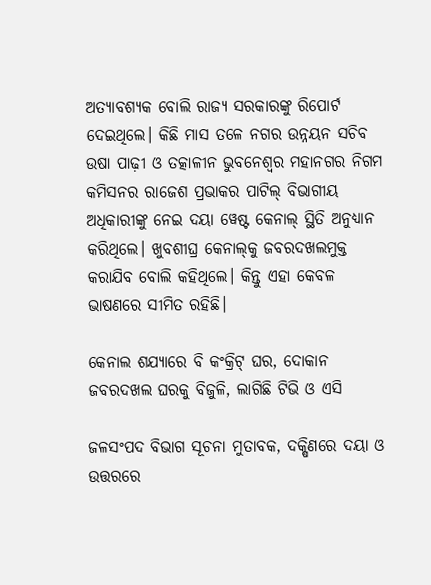ଅତ୍ୟାବଶ୍ୟକ ବୋଲି ରାଜ୍ୟ ସରକାରଙ୍କୁ ରିପୋର୍ଟ ଦେଇଥିଲେ। କିଛି ମାସ ତଳେ ନଗର ଉନ୍ନୟନ ସଚିବ ଉଷା ପାଢ଼ୀ ଓ ତତ୍କାଳୀନ ଭୁବନେଶ୍ବର ମହାନଗର ନିଗମ କମିସନର ରାଜେଶ ପ୍ରଭାକର ପାଟିଲ୍‌ ବିଭାଗୀୟ ଅଧିକାରୀଙ୍କୁ ନେଇ ଦୟା ୱେଷ୍ଟ କେନାଲ୍‌ ସ୍ଥିତି ଅନୁଧ୍ୟାନ କରିଥିଲେ। ଖୁବଶୀଘ୍ର କେନାଲ୍‌କୁ ଜବରଦଖଲମୁକ୍ତ କରାଯିବ ବୋଲି କହିଥିଲେ। କିନ୍ତୁ ଏହା କେବଳ ଭାଷଣରେ ସୀମିତ ରହିଛି।

କେନାଲ ଶଯ୍ୟାରେ ବି କଂକ୍ରିଟ୍‌ ଘର, ଦୋକାନ
ଜବରଦଖଲ ଘରକୁ ବିଜୁଳି, ଲାଗିଛି ଟିଭି ଓ ଏସି

ଜଳସଂପଦ ବିଭାଗ ସୂଚନା ମୁତାବକ, ଦକ୍ଷିଣରେ ଦୟା ଓ ଉତ୍ତରରେ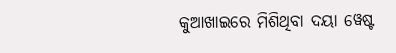କୁଆଖାଇରେ ମିଶିଥିବା ଦୟା ୱେଷ୍ଟ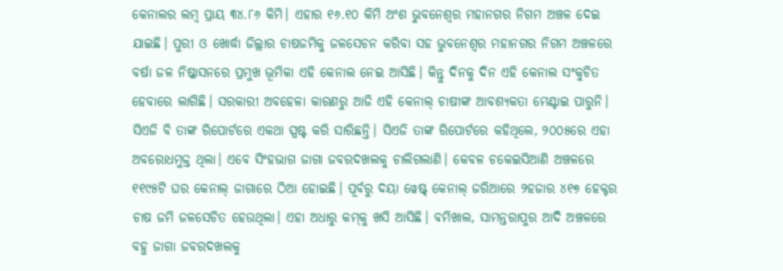କେନାଲର ଲମ୍ବ ପ୍ରାୟ ୩୪.୮୬ କିମି। ଏହାର ୧୬.୧୦ କିମି ଅଂଶ ଭୁବନେଶ୍ବର ମହାନଗର ନିଗମ ଅଞ୍ଚଳ ଦେଇ ଯାଇଛି। ପୁରୀ ଓ ଖୋର୍ଦ୍ଧା ଜିଲ୍ଲାର ଚାଷଜମିକୁ ଜଳସେଚନ କରିବା ସହ ଭୁବନେଶ୍ବର ମହାନଗର ନିଗମ ଅଞ୍ଚଳରେ ବର୍ଷା ଜଳ ନିଷ୍କାସନରେ ପ୍ରମୁଖ ଭୂମିକା ଏହି କେନାଲ ନେଇ ଆସିଛି। କିନ୍ତୁ ଦିନକୁ ଦିନ ଏହି କେନାଲ ସଂକୁଚିତ ହେବାରେ ଲାଗିଛି। ସରକାରୀ ଅବହେଳା କାରଣରୁ ଆଜି ଏହି କେନାଲ୍‌ ଚାଷୀଙ୍କ ଆବଶ୍ୟକତା ମେଣ୍ଟାଇ ପାରୁନି। ସିଏଜି ବି ତାଙ୍କ ରିପୋର୍ଟରେ ଏକଥା ସ୍ପଷ୍ଟ କରି ସାରିଛନ୍ତି। ସିଏଜି ତାଙ୍କ ରିପୋର୍ଟରେ କହିଥିଲେ, ୨୦୦୫ରେ ଏହା ଅବରୋଧମୁକ୍ତ ଥିଲା। ଏବେ ସିଂହଭାଗ ଜାଗା ଜବରଦଖଲକୁ ଚାଲିଗଲାଣି। କେବଳ ଚକେଇସିଆଣି ଅଞ୍ଚଳରେ ୧୧୯୫ଟି ଘର କେନାଲ୍‌ ଜାଗାରେ ଠିଆ ହୋଇଛି। ପୂର୍ବରୁ ଦୟା ୱେଷ୍ଟ୍‌ କେନାଲ୍‌ ଜରିଆରେ ୨ହଜାର ୪୧୭ ହେକ୍ଟର ଚାଷ ଜମି ଜଳସେଚିତ ହେଉଥିଲା। ଏହା ଅଧାରୁ କମ୍‌କୁ ଖସି ଆସିଛି। ବମିଖାଲ, ସାମନ୍ତରାପୁର ଆଦି ଅଞ୍ଚଳରେ ବହୁ ଜାଗା ଜବରଦଖଲକୁ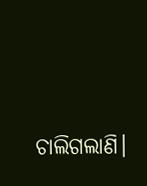ଚାଲିଗଲାଣି।